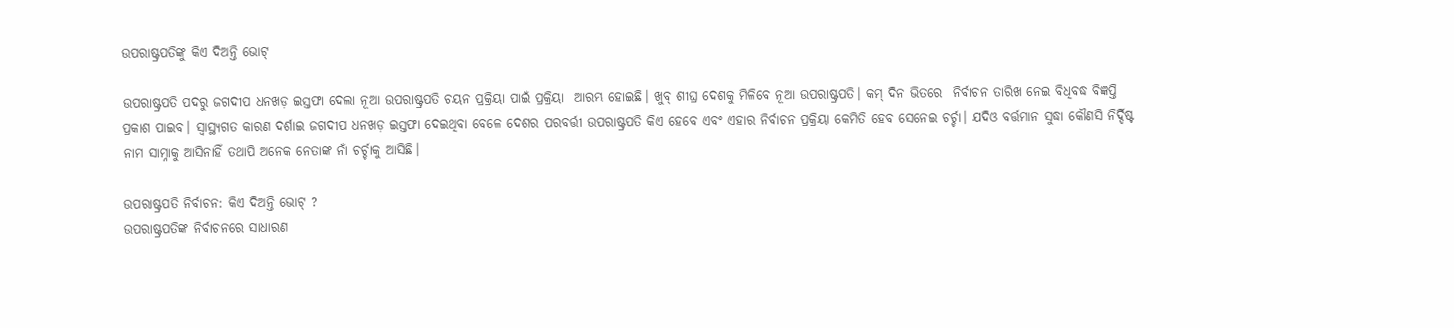ଉପରାଷ୍ଟ୍ରପତିଙ୍କୁ କିଏ ଦିଅନ୍ତି ଭୋଟ୍

ଉପରାଷ୍ଟ୍ରପତି ପଦରୁ ଜଗଦୀପ ଧନଖଡ଼ ଇସ୍ତଫା ଦେଲା ନୂଆ ଉପରାଷ୍ଟ୍ରପତି ଚୟନ ପ୍ରକ୍ରିୟା ପାଇଁ ପ୍ରକ୍ରିୟା  ଆରମ୍ଭ ହୋଇଛି। ଖୁବ୍ ଶୀଘ୍ର ଦେଶକୁ ମିଳିବେ ନୂଆ ଉପରାଷ୍ଟ୍ରପତି। କମ୍ ଦିନ ଭିତରେ  ନିର୍ବାଚନ ତାରିଖ ନେଇ ବିଧିବଦ୍ଧ ବିଜ୍ଞପ୍ତି ପ୍ରକାଶ ପାଇବ। ସ୍ୱାସ୍ଥ୍ୟଗତ କାରଣ ଦର୍ଶାଇ ଜଗଦୀପ ଧନଖଡ଼ ଇସ୍ତଫା ଦେଇଥିବା ବେଳେ ଦେଶର ପରବର୍ତ୍ତୀ ଉପରାଷ୍ଟ୍ରପତି କିଏ ହେବେ ଏବଂ ଏହାର ନିର୍ବାଚନ ପ୍ରକ୍ରିୟା କେମିତି ହେବ ସେନେଇ ଚର୍ଚ୍ଚା। ଯଦିଓ ବର୍ତ୍ତମାନ ସୁଦ୍ଧା କୌଣସି ନିର୍ଦ୍ଦିଷ୍ଟ ନାମ ସାମ୍ନାକୁ ଆସିନାହିଁ ତଥାପି ଅନେକ ନେତାଙ୍କ ନାଁ ଚର୍ଚ୍ଚାକୁ ଆସିଛି।

ଉପରାଷ୍ଟ୍ରପତି ନିର୍ବାଚନ: କିଏ ଦିଅନ୍ତି ଭୋଟ୍ ?
ଉପରାଷ୍ଟ୍ରପତିଙ୍କ ନିର୍ବାଚନରେ ସାଧାରଣ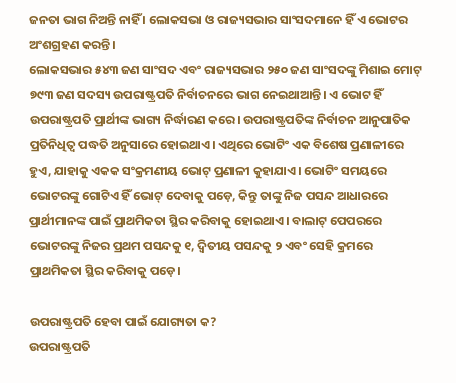ଜନତା ଭାଗ ନିଅନ୍ତି ନାହିଁ । ଲୋକସଭା ଓ ରାଜ୍ୟସଭାର ସାଂସଦମାନେ ହିଁ ଏ ଭୋଟର ଅଂଶଗ୍ରହଣ କରନ୍ତି।
ଲୋକସଭାର ୫୪୩ ଜଣ ସାଂସଦ ଏବଂ ରାଜ୍ୟସଭାର ୨୫୦ ଜଣ ସାଂସଦଙ୍କୁ ମିଶାଇ ମୋଟ୍ ୭୯୩ ଜଣ ସଦସ୍ୟ ଉପରାଷ୍ଟ୍ରପତି ନିର୍ବାଚନରେ ଭାଗ ନେଇଥାଆନ୍ତି। ଏ ଭୋଟ ହିଁ ଉପରାଷ୍ଟ୍ରପତି ପ୍ରାର୍ଥୀଙ୍କ ଭାଗ୍ୟ ନିର୍ଦ୍ଧାରଣ କରେ। ଉପରାଷ୍ଟ୍ରପତିଙ୍କ ନିର୍ବାଚନ ଆନୁପାତିକ ପ୍ରତିନିଧିତ୍ୱ ପଦ୍ଧତି ଅନୁସାରେ ହୋଇଥାଏ। ଏଥିରେ ଭୋଟିଂ ଏକ ବିଶେଷ ପ୍ରଣାଳୀରେ ହୁଏ, ଯାହାକୁ ଏକକ ସଂକ୍ରମଣୀୟ ଭୋଟ୍ ପ୍ରଣାଳୀ କୁହାଯାଏ। ଭୋଟିଂ ସମୟରେ ଭୋଟରଙ୍କୁ ଗୋଟିଏ ହିଁ ଭୋଟ୍ ଦେବାକୁ ପଡ଼େ, କିନ୍ତୁ ତାଙ୍କୁ ନିଜ ପସନ୍ଦ ଆଧାରରେ ପ୍ରାର୍ଥୀମାନଙ୍କ ପାଇଁ ପ୍ରାଥମିକତା ସ୍ଥିର କରିବାକୁ ହୋଇଥାଏ । ବାଲାଟ୍ ପେପରରେ ଭୋଟରଙ୍କୁ ନିଜର ପ୍ରଥମ ପସନ୍ଦକୁ ୧, ଦ୍ୱିତୀୟ ପସନ୍ଦକୁ ୨ ଏବଂ ସେହି କ୍ରମରେ ପ୍ରାଥମିକତା ସ୍ଥିର କରିବାକୁ ପଡ଼େ।

ଉପରାଷ୍ଟ୍ରପତି ହେବା ପାଇଁ ଯୋଗ୍ୟତା କ?
ଉପରାଷ୍ଟ୍ରପତି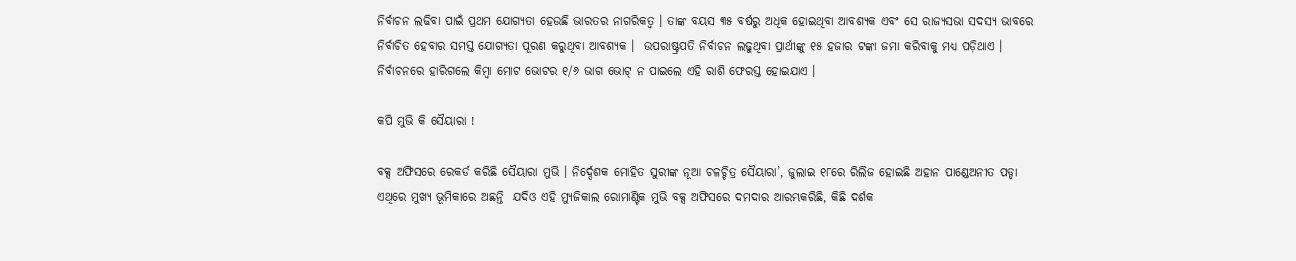ନିର୍ବାଚନ ଲଢିବା ପାଇଁ ପ୍ରଥମ ଯୋଗ୍ୟତା ହେଉଛି ଭାରତର ନାଗରିକତ୍ୱ । ତାଙ୍କ ବୟସ ୩୫ ବର୍ଷରୁ ଅଧିକ ହୋଇଥିବା ଆବଶ୍ୟକ ଏବଂ ସେ ରାଜ୍ୟସଭା ସଦସ୍ୟ ଭାବରେ ନିର୍ବାଚିତ ହେବାର ସମସ୍ତ ଯୋଗ୍ୟତା ପୂରଣ କରୁଥିବା ଆବଶ୍ୟକ ।  ଉପରାଷ୍ଟ୍ରପତି ନିର୍ବାଚନ ଲଢୁଥିବା ପ୍ରାର୍ଥୀଙ୍କୁ ୧୫ ହଜାର ଟଙ୍କା ଜମା କରିବାକୁ ମଧ୍ୟ ପଡ଼ିଥାଏ । ନିର୍ବାଚନରେ ହାରିଗଲେ କିମ୍ବା ମୋଟ ଭୋଟର ୧/୬ ଭାଗ ଭୋଟ୍ ନ ପାଇଲେ ଏହି ରାଶି ଫେରସ୍ତ ହୋଇଯାଏ ।

କପି ମୁଭି କି ସୈୟାରା !

ବକ୍ସ ଅଫିସରେ ରେକର୍ଡ କରିଛି ସୈୟାରା ମୁଭି । ନିର୍ଦ୍ଦେଶକ ମୋହିତ ସୁରୀଙ୍କ ନୂଆ ଚଳଚ୍ଚିତ୍ର ସୈୟାରା’, ଜୁଲାଇ ୧୮ରେ ରିଲିଜ ହୋଇଛି ଅହାନ ପାଣ୍ଡେଅନୀତ ପଡ୍ଡା ଏଥିରେ ମୁଖ୍ୟ ଭୂମିକାରେ ଅଛନ୍ତି  ଯଦିଓ ଏହି ମ୍ୟୁଜିକାଲ ରୋମାଣ୍ଟିକ ମୁଭି ବକ୍ସ ଅଫିସରେ ଦମଦାର ଆରମ୍ଭକରିଛି, କିଛି ଦର୍ଶକ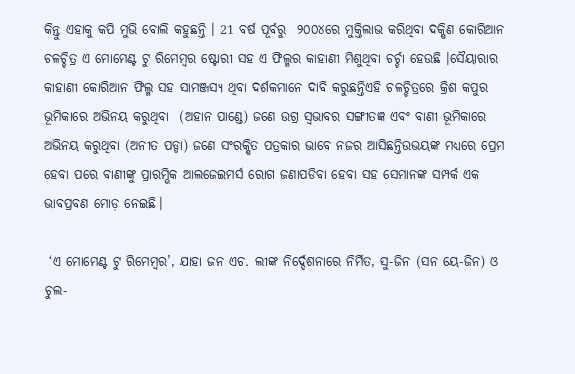କିନ୍ତୁ ଏହାକୁ କପି ମୁଭି ବୋଲି କହୁଛନ୍ତି । 21 ବର୍ଷ ପୂର୍ବରୁ  ୨୦୦୪ରେ ମୁକ୍ତିଲାଭ କରିଥିବା ଦକ୍ଷିଣ କୋରିଆନ ଚଳଚ୍ଚିତ୍ର ଏ ମୋମେଣ୍ଟ ଟୁ ରିମେମ୍ବର ଷ୍ଟୋରୀ ସହ ଏ ଫିଲ୍ମର କାହାଣୀ ମିଶୁଥିବା ଚର୍ଚ୍ଚା ହେଉଛି ।ସୈୟାରାର କାହାଣୀ କୋରିଆନ ଫିଲ୍ମ ସହ ସାମଞ୍ଜସ୍ୟ ଥିବା ଦର୍ଶକମାନେ ଦାବି କରୁଛନ୍ତିଏହି ଚଳଚ୍ଚିତ୍ରରେ କ୍ରିଶ କପୁର ଭୂମିକାରେ ଅଭିନୟ କରୁଥିବା  (ଅହାନ ପାଣ୍ଡେ) ଜଣେ ଉଗ୍ର ସ୍ୱଭାବର ସଙ୍ଗୀତଜ୍ଞ ଏବଂ ବାଣୀ ଭୂମିକାରେ ଅଭିନୟ କରୁଥିବା (ଅନୀତ ପଡ୍ଡା) ଜଣେ ସଂରକ୍ଷିତ ପତ୍ରକାର ଭାବେ ନଜର ଆସିଛନ୍ତିଉଭୟଙ୍କ ମଧ୍ୟରେ ପ୍ରେମ ହେବା ପରେ ବାଣୀଙ୍କୁ ପ୍ରାରମ୍ଭିକ ଆଲଜେଇମର୍ସ ରୋଗ ଜଣାପଡିବା ହେବା ସହ ସେମାନଙ୍କ ସମ୍ପର୍କ ଏକ ଭାବପ୍ରବଣ ମୋଡ଼ ନେଇଛି।

 ‘ଏ ମୋମେଣ୍ଟ ଟୁ ରିମେମ୍ବର’, ଯାହା ଜନ ଏଚ. ଲୀଙ୍କ ନିର୍ଦ୍ଦେଶନାରେ ନିର୍ମିତ, ସୁ-ଜିନ (ସନ ୟେ-ଜିନ) ଓ ଚୁଲ-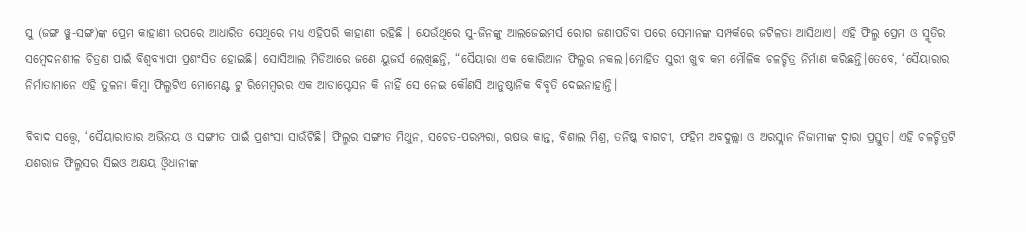ସୁ (ଜଙ୍ଗ ୱୁ-ସଙ୍ଗ)ଙ୍କ ପ୍ରେମ କାହାଣୀ ଉପରେ ଆଧାରିତ ସେଥିରେ ମଧ୍ୟ ଏହିପରି କାହାଣୀ ରହିଛି । ଯେଉଁଥିରେ ସୁ-ଜିନଙ୍କୁ ଆଲଜେଇମର୍ସ ରୋଗ ଜଣାପଡିବା ପରେ ସେମାନଙ୍କ ସମ୍ପର୍କରେ ଜଟିଳତା ଆସିଥାଏ। ଏହି ଫିଲ୍ମ ପ୍ରେମ ଓ ସ୍ମୃତିର ସମ୍ବେଦନଶୀଳ ଚିତ୍ରଣ ପାଇଁ ବିଶ୍ୱବ୍ୟାପୀ ପ୍ରଶଂସିତ ହୋଇଛି। ସୋସିଆଲ ମିଡିଆରେ ଜଣେ ୟୁଜର୍ସ ଲେଖିଛନ୍ତି, “ସୈୟାରା ଏକ କୋରିଆନ ଫିଲ୍ମର ନକଲ।ମୋହିତ ସୁରୀ ଖୁବ କମ ମୌଳିକ ଚଳଚ୍ଚିତ୍ର ନିର୍ମାଣ କରିଛନ୍ତି।ତେବେ, ‘ସୈୟାରାର ନିର୍ମାତାମାନେ ଏହି ତୁଳନା କିମ୍ବା ଫିଲ୍ମଟିଏ ମୋମେଣ୍ଟ ଟୁ ରିମେମ୍ବରର ଏକ ଆଡାପ୍ଟେସନ କି ନାହିଁ ସେ ନେଇ କୌଣସି ଆନୁଷ୍ଠାନିକ ବିବୃତି ଦେଇନାହାନ୍ତି।

ବିବାଦ ସତ୍ତ୍ୱେ, ‘ସୈୟାରାତାର ଅଭିନୟ ଓ ସଙ୍ଗୀତ ପାଇଁ ପ୍ରଶଂସା ସାଉଁଟିଛି। ଫିଲ୍ମର ସଙ୍ଗୀତ ମିଥୁନ, ସଚେତ-ପରମ୍ପରା, ଋଷଭ କାନ୍ତ, ବିଶାଲ ମିଶ୍ର, ତନିଷ୍କ ବାଗଚୀ, ଫହିମ ଅବଦୁଲ୍ଲା ଓ ଅରସ୍ଲାନ ନିଜାମୀଙ୍କ ଦ୍ୱାରା ପ୍ରସ୍ତୁତ। ଏହି ଚଳଚ୍ଚିତ୍ରଟି ଯଶରାଜ ଫିଲ୍ମସର ସିଇଓ ଅକ୍ଷୟ ଓ୍ଵିଧାନୀଙ୍କ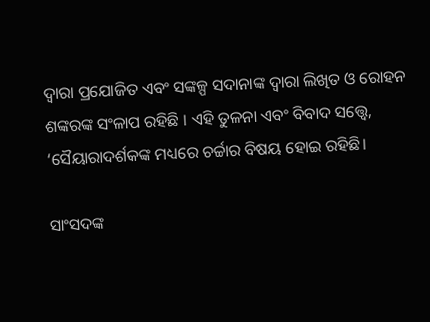ଦ୍ୱାରା ପ୍ରଯୋଜିତ ଏବଂ ସଙ୍କଳ୍ପ ସଦାନାଙ୍କ ଦ୍ୱାରା ଲିଖିତ ଓ ରୋହନ ଶଙ୍କରଙ୍କ ସଂଳାପ ରହିଛି । ଏହି ତୁଳନା ଏବଂ ବିବାଦ ସତ୍ତ୍ୱେ, ‘ସୈୟାରାଦର୍ଶକଙ୍କ ମଧ୍ୟରେ ଚର୍ଚ୍ଚାର ବିଷୟ ହୋଇ ରହିଛି।

ସାଂସଦଙ୍କ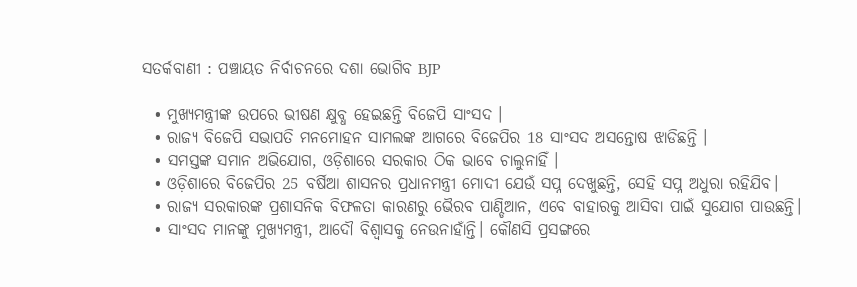ସତର୍କବାଣୀ : ପଞ୍ଚାୟତ ନିର୍ବାଚନରେ ଦଶା ଭୋଗିବ BJP

  • ମୁଖ୍ୟମନ୍ତ୍ରୀଙ୍କ ଉପରେ ଭୀଷଣ କ୍ଷୁବ୍ଧ ହେଇଛନ୍ତି ବିଜେପି ସାଂସଦ ।
  • ରାଜ୍ୟ ବିଜେପି ସଭାପତି ମନମୋହନ ସାମଲଙ୍କ ଆଗରେ ବିଜେପିର 18 ସାଂସଦ ଅସନ୍ତୋଷ ଝାଡିଛନ୍ତି ।
  • ସମସ୍ତଙ୍କ ସମାନ ଅଭିଯୋଗ, ଓଡ଼ିଶାରେ ସରକାର ଠିକ ଭାବେ ଚାଲୁନାହିଁ ।
  • ଓଡ଼ିଶାରେ ବିଜେପିର 25 ବର୍ଷିଆ ଶାସନର ପ୍ରଧାନମନ୍ତ୍ରୀ ମୋଦୀ ଯେଉଁ ସପ୍ନ ଦେଖୁଛନ୍ତି, ସେହି ସପ୍ନ ଅଧୁରା ରହିଯିବ।
  • ରାଜ୍ୟ ସରକାରଙ୍କ ପ୍ରଶାସନିକ ବିଫଳତା କାରଣରୁ ଭୈରବ ପାଣ୍ଡିଆନ, ଏବେ ବାହାରକୁ ଆସିବା ପାଇଁ ସୁଯୋଗ ପାଉଛନ୍ତି।
  • ସାଂସଦ ମାନଙ୍କୁ ମୁଖ୍ୟମନ୍ତ୍ରୀ, ଆଦୌ ବିଶ୍ଵାସକୁ ନେଉନାହାଁନ୍ତି। କୌଣସି ପ୍ରସଙ୍ଗରେ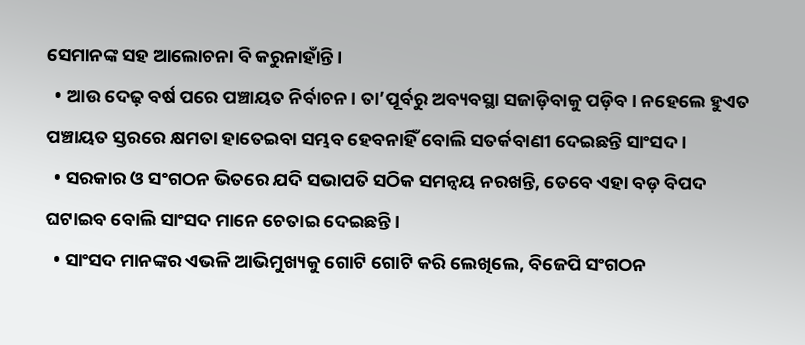ସେମାନଙ୍କ ସହ ଆଲୋଚନା ବି କରୁନାହାଁନ୍ତି ।
  • ଆଉ ଦେଢ଼ ବର୍ଷ ପରେ ପଞ୍ଚାୟତ ନିର୍ବାଚନ। ତା’ପୂର୍ବରୁ ଅବ୍ୟବସ୍ଥା ସଜାଡ଼ିବାକୁ ପଡ଼ିବ। ନହେଲେ ହୁଏତ ପଞ୍ଚାୟତ ସ୍ତରରେ କ୍ଷମତା ହାତେଇବା ସମ୍ଭବ ହେବନାହିଁ ବୋଲି ସତର୍କବାଣୀ ଦେଇଛନ୍ତି ସାଂସଦ ।
  • ସରକାର ଓ ସଂଗଠନ ଭିତରେ ଯଦି ସଭାପତି ସଠିକ ସମନ୍ଵୟ ନରଖନ୍ତି, ତେବେ ଏହା ବଡ଼ ବିପଦ ଘଟାଇବ ବୋଲି ସାଂସଦ ମାନେ ଚେତାଇ ଦେଇଛନ୍ତି।
  • ସାଂସଦ ମାନଙ୍କର ଏଭଳି ଆଭିମୁଖ୍ୟକୁ ଗୋଟି ଗୋଟି କରି ଲେଖିଲେ, ବିଜେପି ସଂଗଠନ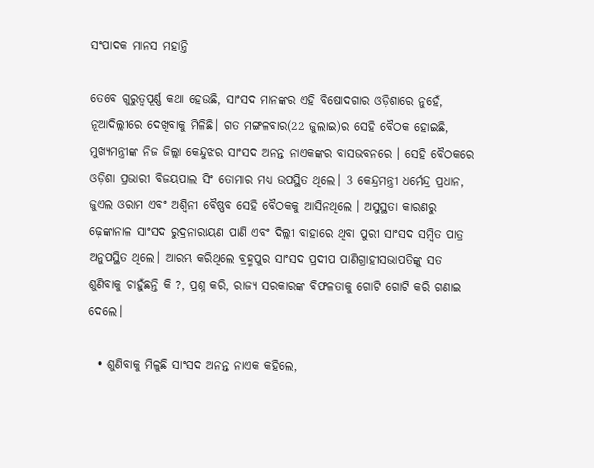ସଂପାଦକ ମାନସ ମହାନ୍ତି

ତେବେ ଗୁରୁତ୍ୱପୂର୍ଣ୍ଣ କଥା ହେଉଛି, ସାଂସଦ ମାନଙ୍କର ଏହି ବିଷୋଦଗାର ଓଡ଼ିଶାରେ ନୁହେଁ, ନୂଆଦିଲ୍ଲୀରେ ଦେଖିବାକୁ ମିଳିଛି। ଗତ ମଙ୍ଗଳବାର(22 ଜୁଲାଇ)ର ସେହି ବୈଠକ ହୋଇଛି, ମୁଖ୍ୟମନ୍ତ୍ରୀଙ୍କ ନିଜ ଜିଲ୍ଲା କେନ୍ଦୁଝର ସାଂସଦ ଅନନ୍ତ ନାଏକଙ୍କର ବାସଭବନରେ । ସେହି ବୈଠକରେ ଓଡ଼ିଶା ପ୍ରଭାରୀ ବିଜୟପାଲ ସିଂ ତୋମାର ମଧ୍ୟ ଉପସ୍ଥିତ ଥିଲେ। 3 କେନ୍ଦ୍ରମନ୍ତ୍ରୀ ଧର୍ମେନ୍ଦ୍ର ପ୍ରଧାନ, ଜୁଏଲ ଓରାମ ଏବଂ ଅଶ୍ୱିନୀ ବୈଷ୍ଣବ ସେହି ବୈଠକକୁ ଆସିନଥିଲେ । ଅସୁସ୍ଥତା କାରଣରୁ ଢ଼େଙ୍କାନାଳ ସାଂସଦ ରୁଦ୍ରନାରାୟଣ ପାଣି ଏବଂ ଦିଲ୍ଲୀ ବାହାରେ ଥିବା ପୁରୀ ସାଂସଦ ସମ୍ବିତ ପାତ୍ର ଅନୁପସ୍ଥିତ ଥିଲେ। ଆରମ୍ଭ କରିଥିଲେ ବ୍ରହ୍ମପୁର ସାଂସଦ ପ୍ରଦୀପ ପାଣିଗ୍ରାହୀସଭାପତିଙ୍କୁ ସତ ଶୁଣିବାକୁ ଚାହୁଁଛନ୍ତି କି ?, ପ୍ରଶ୍ନ କରି, ରାଜ୍ୟ ସରକାରଙ୍କ ବିଫଳତାକୁ ଗୋଟି ଗୋଟି କରି ଗଣାଇ ଦେଲେ।

  • ଶୁଣିବାକୁ ମିଳୁଛି ସାଂସଦ ଅନନ୍ତ ନାଏକ କହିଲେ,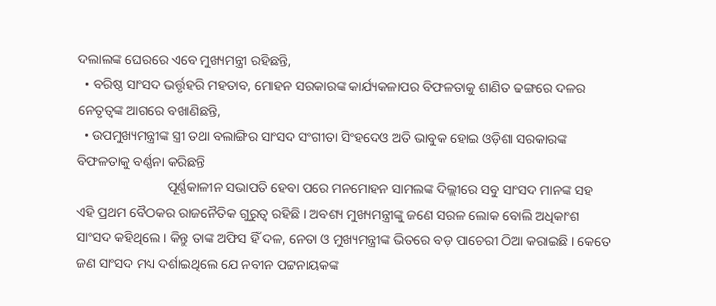ଦଲାଲଙ୍କ ଘେରରେ ଏବେ ମୁଖ୍ୟମନ୍ତ୍ରୀ ରହିଛନ୍ତି,
  • ବରିଷ୍ଠ ସାଂସଦ ଭର୍ତ୍ତୃହରି ମହତାବ, ମୋହନ ସରକାରଙ୍କ କାର୍ଯ୍ୟକଳାପର ବିଫଳତାକୁ ଶାଣିତ ଢଙ୍ଗରେ ଦଳର ନେତୃତ୍ୱଙ୍କ ଆଗରେ ବଖାଣିଛନ୍ତି,
  • ଉପମୁଖ୍ୟମନ୍ତ୍ରୀଙ୍କ ସ୍ତ୍ରୀ ତଥା ବଲାଙ୍ଗିର ସାଂସଦ ସଂଗୀତା ସିଂହଦେଓ ଅତି ଭାବୁକ ହୋଇ ଓଡ଼ିଶା ସରକାରଙ୍କ ବିଫଳତାକୁ ବର୍ଣ୍ଣନା କରିଛନ୍ତି
                           ପୂର୍ଣ୍ଣକାଳୀନ ସଭାପତି ହେବା ପରେ ମନମୋହନ ସାମଲଙ୍କ ଦିଲ୍ଲୀରେ ସବୁ ସାଂସଦ ମାନଙ୍କ ସହ ଏହି ପ୍ରଥମ ବୈଠକର ରାଜନୈତିକ ଗୁରୁତ୍ଵ ରହିଛି । ଅବଶ୍ୟ ମୁଖ୍ୟମନ୍ତ୍ରୀଙ୍କୁ ଜଣେ ସରଳ ଲୋକ ବୋଲି ଅଧିକାଂଶ ସାଂସଦ କହିଥିଲେ। କିନ୍ତୁ ତାଙ୍କ ଅଫିସ ହିଁ ଦଳ, ନେତା ଓ ମୁଖ୍ୟମନ୍ତ୍ରୀଙ୍କ ଭିତରେ ବଡ଼ ପାଚେରୀ ଠିଆ କରାଇଛି । କେତେ ଜଣ ସାଂସଦ ମଧ୍ୟ ଦର୍ଶାଇଥିଲେ ଯେ ନବୀନ ପଟ୍ଟନାୟକଙ୍କ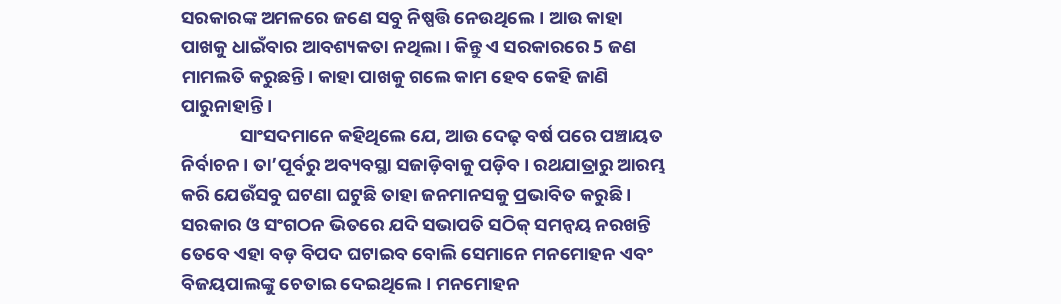ସରକାରଙ୍କ ଅମଳରେ ଜଣେ ସବୁ ନିଷ୍ପତ୍ତି ନେଉଥିଲେ। ଆଉ କାହା ପାଖକୁ ଧାଇଁବାର ଆବଶ୍ୟକତା ନଥିଲା। କିନ୍ତୁ ଏ ସରକାରରେ 5 ଜଣ ମାମଲତି କରୁଛନ୍ତି। କାହା ପାଖକୁ ଗଲେ କାମ ହେବ କେହି ଜାଣି ପାରୁନାହାନ୍ତି ।
              ସାଂସଦମାନେ କହିଥିଲେ ଯେ, ଆଉ ଦେଢ଼ ବର୍ଷ ପରେ ପଞ୍ଚାୟତ ନିର୍ବାଚନ। ତା’ପୂର୍ବରୁ ଅବ୍ୟବସ୍ଥା ସଜାଡ଼ିବାକୁ ପଡ଼ିବ। ରଥଯାତ୍ରାରୁ ଆରମ୍ଭ କରି ଯେଉଁସବୁ ଘଟଣା ଘଟୁଛି ତାହା ଜନମାନସକୁ ପ୍ରଭାବିତ କରୁଛି । ସରକାର ଓ ସଂଗଠନ ଭିତରେ ଯଦି ସଭାପତି ସଠିକ୍ ସମନ୍ଵୟ ନରଖନ୍ତି ତେବେ ଏହା ବଡ଼ ବିପଦ ଘଟାଇବ ବୋଲି ସେମାନେ ମନମୋହନ ଏବଂ ବିଜୟପାଲଙ୍କୁ ଚେତାଇ ଦେଇଥିଲେ। ମନମୋହନ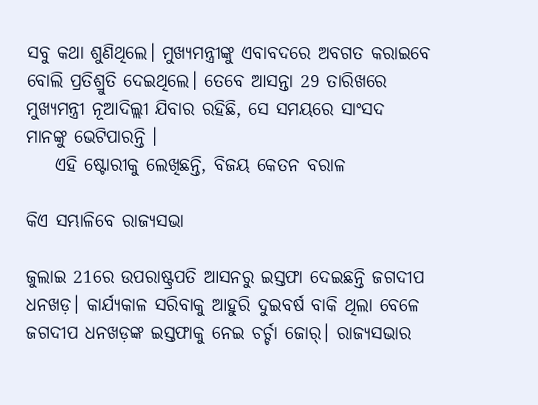ସବୁ କଥା ଶୁଣିଥିଲେ। ମୁଖ୍ୟମନ୍ତ୍ରୀଙ୍କୁ ଏବାବଦରେ ଅବଗତ କରାଇବେ ବୋଲି ପ୍ରତିଶ୍ରୁତି ଦେଇଥିଲେ। ତେବେ ଆସନ୍ତା 29 ତାରିଖରେ ମୁଖ୍ୟମନ୍ତ୍ରୀ ନୂଆଦିଲ୍ଲୀ ଯିବାର ରହିଛି, ସେ ସମୟରେ ସାଂସଦ ମାନଙ୍କୁ ଭେଟିପାରନ୍ତି ।
    ଏହି ଷ୍ଟୋରୀକୁ ଲେଖିଛନ୍ତି, ବିଜୟ କେତନ ବରାଳ

କିଏ ସମ୍ଭାଳିବେ ରାଜ୍ୟସଭା

ଜୁଲାଇ 21ରେ ଉପରାଷ୍ଟ୍ରପତି ଆସନରୁ ଇସ୍ତଫା ଦେଇଛନ୍ତି ଜଗଦୀପ ଧନଖଡ଼। କାର୍ଯ୍ୟକାଳ ସରିବାକୁ ଆହୁରି ଦୁଇବର୍ଷ ବାକି ଥିଲା ବେଳେ ଜଗଦୀପ ଧନଖଡ଼ଙ୍କ ଇସ୍ତଫାକୁ ନେଇ ଚର୍ଚ୍ଚା ଜୋର୍। ରାଜ୍ୟସଭାର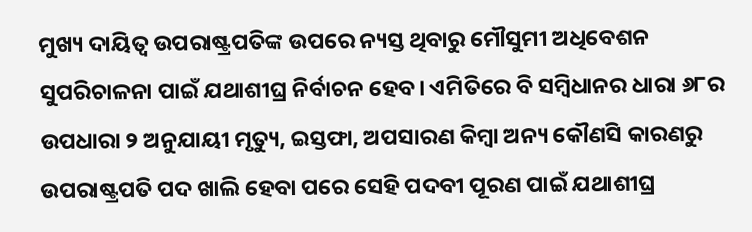ମୁଖ୍ୟ ଦାୟିତ୍ୱ ଉପରାଷ୍ଟ୍ରପତିଙ୍କ ଉପରେ ନ୍ୟସ୍ତ ଥିବାରୁ ମୌସୁମୀ ଅଧିବେଶନ ସୁପରିଚାଳନା ପାଇଁ ଯଥାଶୀଘ୍ର ନିର୍ବାଚନ ହେବ। ଏମିତିରେ ବି ସମ୍ବିଧାନର ଧାରା ୬୮ର ଉପଧାରା ୨ ଅନୁଯାୟୀ ମୃତ୍ୟୁ, ଇସ୍ତଫା, ଅପସାରଣ କିମ୍ବା ଅନ୍ୟ କୌଣସି କାରଣରୁ ଉପରାଷ୍ଟ୍ରପତି ପଦ ଖାଲି ହେବା ପରେ ସେହି ପଦବୀ ପୂରଣ ପାଇଁ ଯଥାଶୀଘ୍ର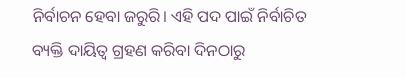ନିର୍ବାଚନ ହେବା ଜରୁରି। ଏହି ପଦ ପାଇଁ ନିର୍ବାଚିତ ବ୍ୟକ୍ତି ଦାୟିତ୍ୱ ଗ୍ରହଣ କରିବା ଦିନଠାରୁ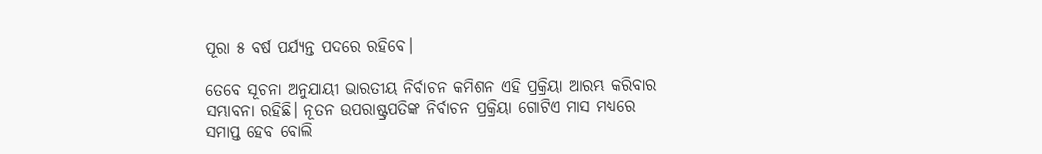ପୂରା ୫ ବର୍ଷ ପର୍ଯ୍ୟନ୍ତ ପଦରେ ରହିବେ।

ତେବେ ସୂଚନା ଅନୁଯାୟୀ ଭାରତୀୟ ନିର୍ବାଚନ କମିଶନ ଏହି ପ୍ରକ୍ରିୟା ଆରମ୍ଭ କରିବାର ସମ୍ଭାବନା ରହିଛି। ନୂତନ ଉପରାଷ୍ଟ୍ରପତିଙ୍କ ନିର୍ବାଚନ ପ୍ରକ୍ରିୟା ଗୋଟିଏ ମାସ ମଧ୍ୟରେ ସମାପ୍ତ ହେବ ବୋଲି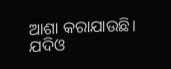ଆଶା କରାଯାଉଛି। ଯଦିଓ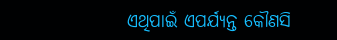ଏଥିପାଇଁ ଏପର୍ଯ୍ୟନ୍ତ କୌଣସି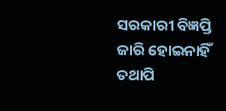ସରକାରୀ ବିଜ୍ଞପ୍ତି ଜାରି ହୋଇନାହିଁ ତଥାପି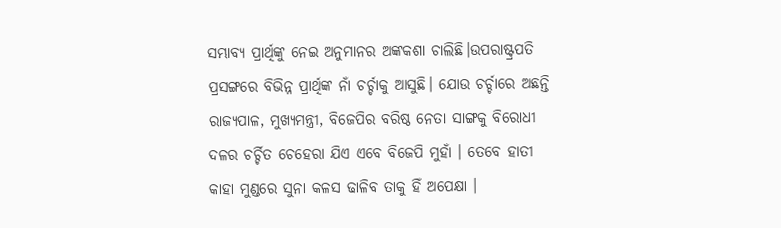ସମ୍ଭାବ୍ୟ ପ୍ରାର୍ଥିଙ୍କୁ ନେଇ ଅନୁମାନର ଅଙ୍କକଶା ଚାଲିଛି।ଉପରାଷ୍ଟ୍ରପତି ପ୍ରସଙ୍ଗରେ ବିଭିନ୍ନ ପ୍ରାର୍ଥିଙ୍କ ନାଁ ଚର୍ଚ୍ଚାକୁ ଆସୁଛି। ଯୋଉ ଚର୍ଚ୍ଚାରେ ଅଛନ୍ତି ରାଜ୍ୟପାଳ, ମୁଖ୍ୟମନ୍ତ୍ରୀ, ବିଜେପିର ବରିଷ୍ଠ ନେତା ସାଙ୍ଗକୁ ବିରୋଧୀ ଦଳର ଚର୍ଚ୍ଚିତ ଚେହେରା ଯିଏ ଏବେ ବିଜେପି ମୁହାଁ । ତେବେ ହାତୀ କାହା ମୁଣ୍ଡରେ ସୁନା କଳସ ଢାଳିବ ତାକୁ ହିଁ ଅପେକ୍ଷା ।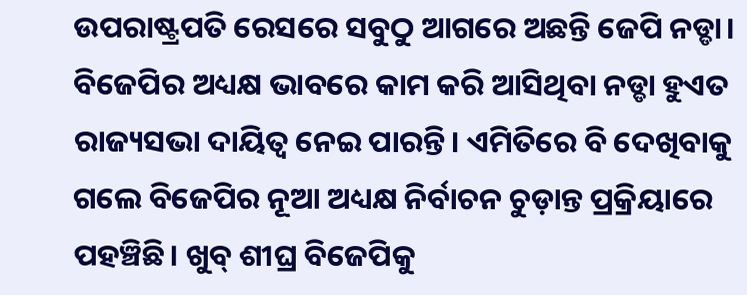ଉପରାଷ୍ଟ୍ରପତି ରେସରେ ସବୁଠୁ ଆଗରେ ଅଛନ୍ତି ଜେପି ନଡ୍ଡା। ବିଜେପିର ଅଧ୍ୟକ୍ଷ ଭାବରେ କାମ କରି ଆସିଥିବା ନଡ୍ଡା ହୁଏତ ରାଜ୍ୟସଭା ଦାୟିତ୍ୱ ନେଇ ପାରନ୍ତି। ଏମିତିରେ ବି ଦେଖିବାକୁ ଗଲେ ବିଜେପିର ନୂଆ ଅଧ୍ୟକ୍ଷ ନିର୍ବାଚନ ଚୁଡ଼ାନ୍ତ ପ୍ରକ୍ରିୟାରେ ପହଞ୍ଚିଛି। ଖୁବ୍ ଶୀଘ୍ର ବିଜେପିକୁ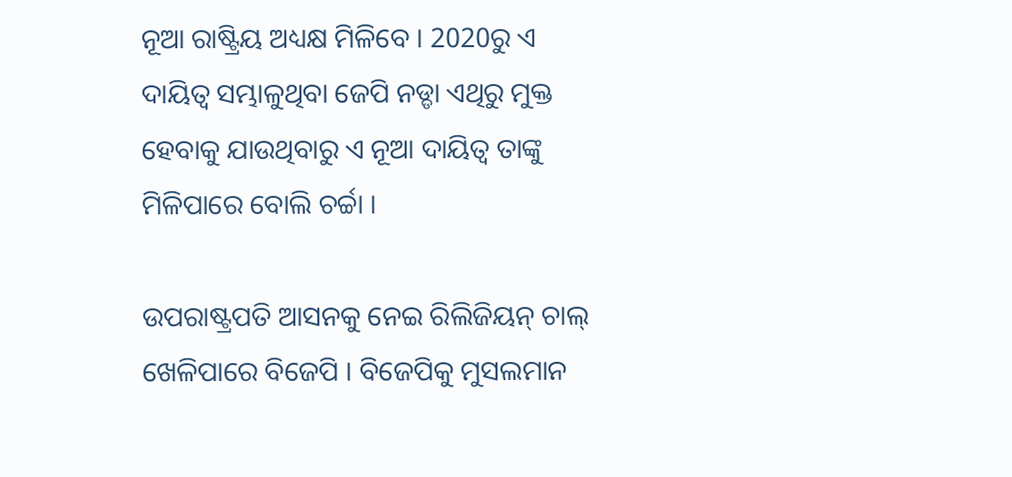ନୂଆ ରାଷ୍ଟ୍ରିୟ ଅଧ୍ୟକ୍ଷ ମିଳିବେ । 2020ରୁ ଏ ଦାୟିତ୍ୱ ସମ୍ଭାଳୁଥିବା ଜେପି ନଡ୍ଡା ଏଥିରୁ ମୁକ୍ତ ହେବାକୁ ଯାଉଥିବାରୁ ଏ ନୂଆ ଦାୟିତ୍ୱ ତାଙ୍କୁ ମିଳିପାରେ ବୋଲି ଚର୍ଚ୍ଚା ।

ଉପରାଷ୍ଟ୍ରପତି ଆସନକୁ ନେଇ ରିଲିଜିୟନ୍ ଚାଲ୍ ଖେଳିପାରେ ବିଜେପି । ବିଜେପିକୁ ମୁସଲମାନ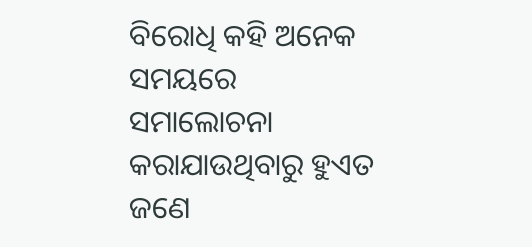ବିରୋଧି କହି ଅନେକ ସମୟରେ ସମାଲୋଚନା କରାଯାଉଥିବାରୁ ହୁଏତ ଜଣେ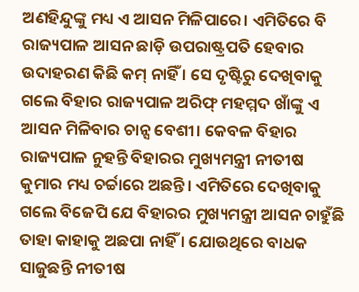ଅଣହିନ୍ଦୁଙ୍କୁ ମଧ୍ୟ ଏ ଆସନ ମିଳିପାରେ। ଏମିତିରେ ବି ରାଜ୍ୟପାଳ ଆସନ ଛାଡ଼ି ଉପରାଷ୍ଟ୍ରପତି ହେବାର ଉଦାହରଣ କିଛି କମ୍ ନାହିଁ । ସେ ଦୃଷ୍ଟିରୁ ଦେଖିବାକୁ ଗଲେ ବିହାର ରାଜ୍ୟପାଳ ଅରିଫ୍ ମହମ୍ମଦ ଖାଁଙ୍କୁ ଏ ଆସନ ମିଳିବାର ଚାନ୍ସ ବେଶୀ। କେବଳ ବିହାର ରାଜ୍ୟପାଳ ନୁହନ୍ତି ବିହାରର ମୁଖ୍ୟମନ୍ତ୍ରୀ ନୀତୀଷ କୁମାର ମଧ୍ୟ ଚର୍ଚ୍ଚାରେ ଅଛନ୍ତି। ଏମିତିରେ ଦେଖିବାକୁ ଗଲେ ବିଜେପି ଯେ ବିହାରର ମୁଖ୍ୟମନ୍ତ୍ରୀ ଆସନ ଚାହୁଁଛି ତାହା କାହାକୁ ଅଛପା ନାହିଁ । ଯୋଉଥିରେ ବାଧକ ସାଜୁଛନ୍ତି ନୀତୀଷ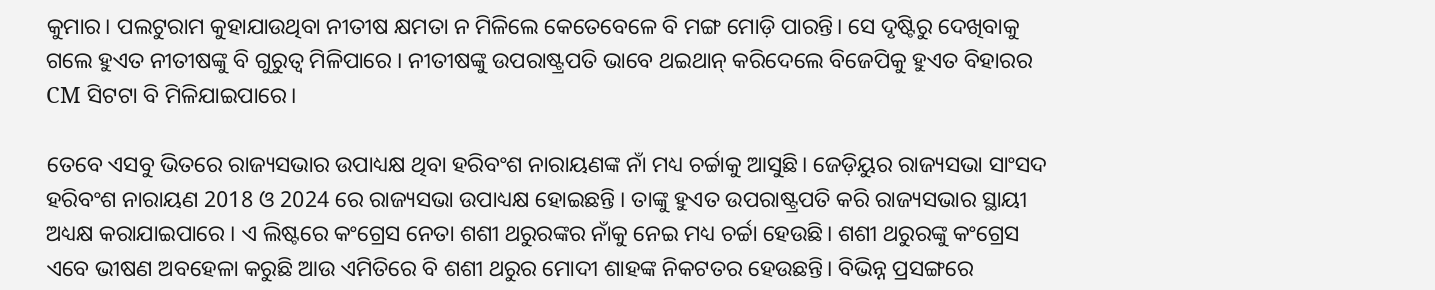କୁମାର। ପଲଟୁରାମ କୁହାଯାଉଥିବା ନୀତୀଷ କ୍ଷମତା ନ ମିଳିଲେ କେତେବେଳେ ବି ମଙ୍ଗ ମୋଡ଼ି ପାରନ୍ତି। ସେ ଦୃଷ୍ଟିରୁ ଦେଖିବାକୁ ଗଲେ ହୁଏତ ନୀତୀଷଙ୍କୁ ବି ଗୁରୁତ୍ୱ ମିଳିପାରେ । ନୀତୀଷଙ୍କୁ ଉପରାଷ୍ଟ୍ରପତି ଭାବେ ଥଇଥାନ୍ କରିଦେଲେ ବିଜେପିକୁ ହୁଏତ ବିହାରର CM ସିଟଟା ବି ମିଳିଯାଇପାରେ।

ତେବେ ଏସବୁ ଭିତରେ ରାଜ୍ୟସଭାର ଉପାଧ୍ୟକ୍ଷ ଥିବା ହରିବଂଶ ନାରାୟଣଙ୍କ ନାଁ ମଧ୍ୟ ଚର୍ଚ୍ଚାକୁ ଆସୁଛି। ଜେଡ଼ିୟୁର ରାଜ୍ୟସଭା ସାଂସଦ ହରିବଂଶ ନାରାୟଣ 2018 ଓ 2024 ରେ ରାଜ୍ୟସଭା ଉପାଧ୍ୟକ୍ଷ ହୋଇଛନ୍ତି । ତାଙ୍କୁ ହୁଏତ ଉପରାଷ୍ଟ୍ରପତି କରି ରାଜ୍ୟସଭାର ସ୍ଥାୟୀ ଅଧ୍ୟକ୍ଷ କରାଯାଇପାରେ । ଏ ଲିଷ୍ଟରେ କଂଗ୍ରେସ ନେତା ଶଶୀ ଥରୁରଙ୍କର ନାଁକୁ ନେଇ ମଧ୍ୟ ଚର୍ଚ୍ଚା ହେଉଛି। ଶଶୀ ଥରୁରଙ୍କୁ କଂଗ୍ରେସ ଏବେ ଭୀଷଣ ଅବହେଳା କରୁଛି ଆଉ ଏମିତିରେ ବି ଶଶୀ ଥରୁର ମୋଦୀ ଶାହଙ୍କ ନିକଟତର ହେଉଛନ୍ତି। ବିଭିନ୍ନ ପ୍ରସଙ୍ଗରେ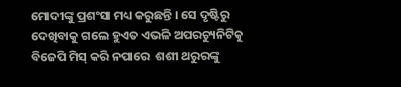ମୋଦୀଙ୍କୁ ପ୍ରଶଂସା ମଧ୍ୟ କରୁଛନ୍ତି । ସେ ଦୃଷ୍ଟିରୁ ଦେଖିବାକୁ ଗଲେ ହୁଏତ ଏଭଳି ଅପରଚ୍ୟୁନିଟିକୁ ବିଜେପି ମିସ୍ କରି ନପାରେ  ଶଶୀ ଥରୁରଙ୍କୁ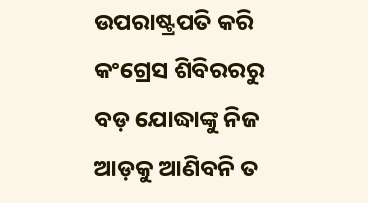ଉପରାଷ୍ଟ୍ରପତି କରି କଂଗ୍ରେସ ଶିବିରରରୁ ବଡ଼ ଯୋଦ୍ଧାଙ୍କୁ ନିଜ ଆଡ଼କୁ ଆଣିବନି ତ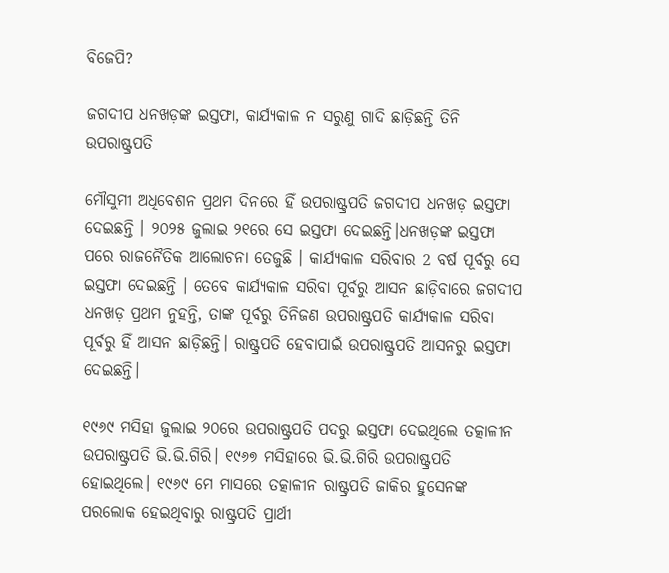ବିଜେପି?

ଜଗଦୀପ ଧନଖଡ଼ଙ୍କ ଇସ୍ତଫା, କାର୍ଯ୍ୟକାଳ ନ ସରୁଣୁ ଗାଦି ଛାଡ଼ିଛନ୍ତି ତିନି ଉପରାଷ୍ଟ୍ରପତି

ମୌସୁମୀ ଅଧିବେଶନ ପ୍ରଥମ ଦିନରେ ହିଁ ଉପରାଷ୍ଟ୍ରପତି ଜଗଦୀପ ଧନଖଡ଼ ଇସ୍ତଫା ଦେଇଛନ୍ତି । ୨୦୨୫ ଜୁଲାଇ ୨୧ରେ ସେ ଇସ୍ତଫା ଦେଇଛନ୍ତି।ଧନଖଡ଼ଙ୍କ ଇସ୍ତଫା ପରେ ରାଜନୈତିକ ଆଲୋଚନା ତେଜୁଛି । କାର୍ଯ୍ୟକାଳ ସରିବାର 2 ବର୍ଷ ପୂର୍ବରୁ ସେ ଇସ୍ତଫା ଦେଇଛନ୍ତି । ତେବେ କାର୍ଯ୍ୟକାଳ ସରିବା ପୂର୍ବରୁ ଆସନ ଛାଡ଼ିବାରେ ଜଗଦୀପ ଧନଖଡ଼ ପ୍ରଥମ ନୁହନ୍ତି, ତାଙ୍କ ପୂର୍ବରୁ ତିନିଜଣ ଉପରାଷ୍ଟ୍ରପତି କାର୍ଯ୍ୟକାଳ ସରିବା ପୂର୍ବରୁ ହିଁ ଆସନ ଛାଡ଼ିଛନ୍ତି। ରାଷ୍ଟ୍ରପତି ହେବାପାଇଁ ଉପରାଷ୍ଟ୍ରପତି ଆସନରୁ ଇସ୍ତଫା ଦେଇଛନ୍ତି।

୧୯୬୯ ମସିହା ଜୁଲାଇ ୨୦ରେ ଉପରାଷ୍ଟ୍ରପତି ପଦରୁ ଇସ୍ତଫା ଦେଇଥିଲେ ତତ୍କାଳୀନ ଉପରାଷ୍ଟ୍ରପତି ଭି.ଭି.ଗିରି। ୧୯୬୭ ମସିହାରେ ଭି.ଭି.ଗିରି ଉପରାଷ୍ଟ୍ରପତି ହୋଇଥିଲେ। ୧୯୬୯ ମେ ମାସରେ ତତ୍କାଳୀନ ରାଷ୍ଟ୍ରପତି ଜାକିର ହୁସେନଙ୍କ ପରଲୋକ ହେଇଥିବାରୁ ରାଷ୍ଟ୍ରପତି ପ୍ରାର୍ଥୀ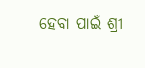ହେବା ପ‌ାଇଁ ଶ୍ରୀ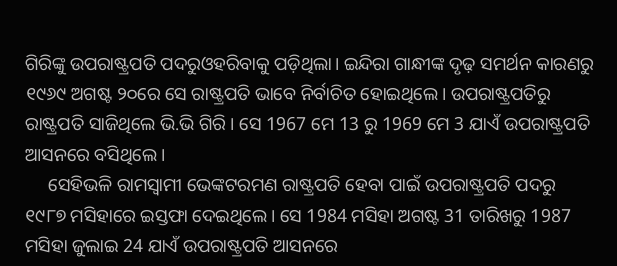ଗିରିଙ୍କୁ ଉପରାଷ୍ଟ୍ରପତି ପଦରୁଓହରିବାକୁ ପଡ଼ିଥିଲା। ଇନ୍ଦିରା ଗାନ୍ଧୀଙ୍କ ଦୃଢ଼ ସମର୍ଥନ କାରଣରୁ ୧୯୬୯ ଅଗଷ୍ଟ ୨୦ରେ ସେ ରାଷ୍ଟ୍ରପତି ଭାବେ ନିର୍ବାଚିତ ହୋଇଥିଲେ। ଉପରାଷ୍ଟ୍ରପତିରୁ ରାଷ୍ଟ୍ରପତି ସାଜିଥିଲେ ଭି.ଭି ଗିରି । ସେ 1967 ମେ 13 ରୁ 1969 ମେ 3 ଯାଏଁ ଉପରାଷ୍ଟ୍ରପତି ଆସନରେ ବସିଥିଲେ।
     ସେହିଭଳି ରାମସ୍ୱାମୀ ଭେଙ୍କଟରମଣ ରାଷ୍ଟ୍ରପତି ହେବା ପାଇଁ ଉପରାଷ୍ଟ୍ରପତି ପଦରୁ ୧୯୮୭ ମସିହାରେ ଇସ୍ତଫା ଦେଇଥିଲେ। ସେ 1984 ମସିହା ଅଗଷ୍ଟ 31 ତାରିଖରୁ 1987 ମସିହା ଜୁଲାଇ 24 ଯାଏଁ ଉପରାଷ୍ଟ୍ରପତି ଆସନରେ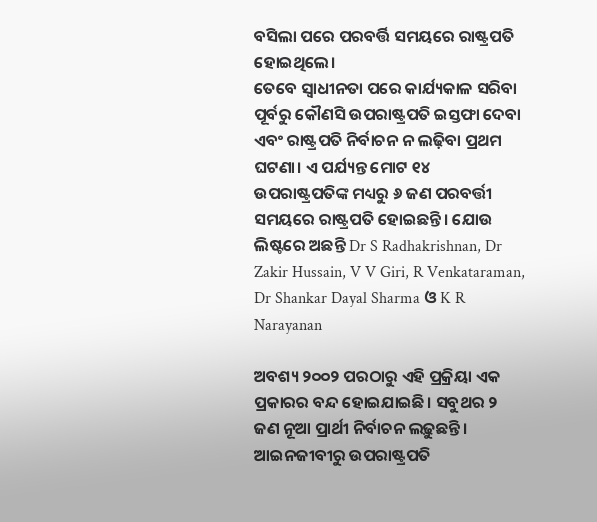ବସିଲା ପରେ ପରବର୍ତ୍ତି ସମୟରେ ରାଷ୍ଟ୍ରପତି ହୋଇଥିଲେ।
ତେବେ ସ୍ଵାଧୀନତା ପରେ କାର୍ଯ୍ୟକାଳ ସରିବା ପୂର୍ବରୁ କୌଣସି ଉପରାଷ୍ଟ୍ରପତି ଇସ୍ତଫା ଦେବା ଏବଂ ରାଷ୍ଟ୍ରପତି ନିର୍ବାଚନ ନ ଲଢ଼ିବା ପ୍ରଥମ ଘଟଣା। ଏ ପର୍ଯ୍ୟନ୍ତ ମୋଟ ୧୪ ଉପରାଷ୍ଟ୍ରପତିଙ୍କ ମଧ୍ୟରୁ ୬ ଜଣ ପରବର୍ତ୍ତୀ ସମୟରେ ରାଷ୍ଟ୍ରପତି ହୋଇଛନ୍ତି। ଯୋଉ ଲିଷ୍ଟରେ ଅଛନ୍ତି Dr S Radhakrishnan, Dr Zakir Hussain, V V Giri, R Venkataraman, Dr Shankar Dayal Sharma ଓ K R Narayanan

ଅବଶ୍ୟ ୨୦୦୨ ପରଠାରୁ ଏହି ପ୍ରକ୍ରିୟା ଏକ ପ୍ରକାରର ବନ୍ଦ ହୋଇଯାଇଛି। ସବୁଥର ୨ ଜଣ ନୂଆ ପ୍ରାର୍ଥୀ ନିର୍ବାଚନ ଲଢ଼ୁଛନ୍ତି। ଆଇନଜୀବୀରୁ ଉପରାଷ୍ଟ୍ରପତି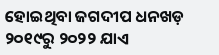ହୋଇଥିବା ଜଗଦୀପ ଧନଖଡ଼ ୨୦୧୯ରୁ ୨୦୨୨ ଯାଏ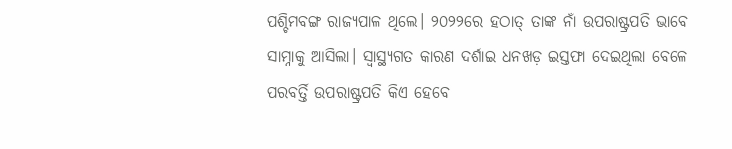ପଶ୍ଚିମବଙ୍ଗ ରାଜ୍ୟପାଳ ଥିଲେ। ୨୦୨୨ରେ ହଠାତ୍ ତାଙ୍କ ନାଁ ଉପରାଷ୍ଟ୍ରପତି ଭାବେ ସାମ୍ନାକୁ ଆସିଲା। ସ୍ୱାସ୍ଥ୍ୟଗତ କାରଣ ଦର୍ଶାଇ ଧନଖଡ଼ ଇସ୍ତଫା ଦେଇଥିଲା ବେଳେ ପରବର୍ତ୍ତି ଉପରାଷ୍ଟ୍ରପତି କିଏ ହେବେ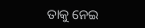ତାକୁ ନେଇ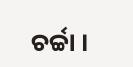ଚର୍ଚ୍ଚା ।